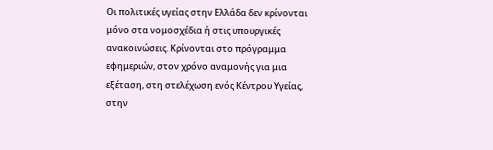Οι πολιτικές υγείας στην Ελλάδα δεν κρίνονται μόνο στα νομοσχέδια ή στις υπουργικές ανακοινώσεις. Κρίνονται στο πρόγραμμα εφημεριών, στον χρόνο αναμονής για μια εξέταση, στη στελέχωση ενός Κέντρου Υγείας, στην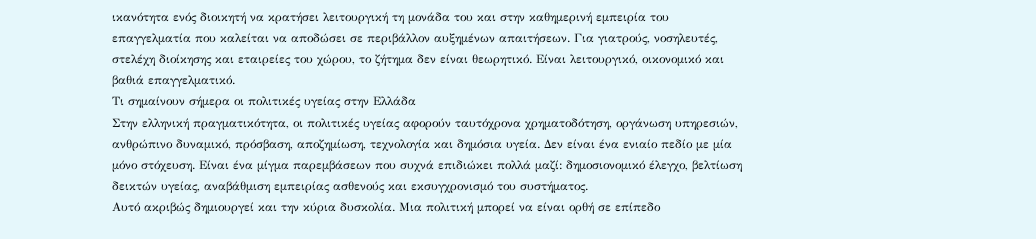ικανότητα ενός διοικητή να κρατήσει λειτουργική τη μονάδα του και στην καθημερινή εμπειρία του επαγγελματία που καλείται να αποδώσει σε περιβάλλον αυξημένων απαιτήσεων. Για γιατρούς, νοσηλευτές, στελέχη διοίκησης και εταιρείες του χώρου, το ζήτημα δεν είναι θεωρητικό. Είναι λειτουργικό, οικονομικό και βαθιά επαγγελματικό.
Τι σημαίνουν σήμερα οι πολιτικές υγείας στην Ελλάδα
Στην ελληνική πραγματικότητα, οι πολιτικές υγείας αφορούν ταυτόχρονα χρηματοδότηση, οργάνωση υπηρεσιών, ανθρώπινο δυναμικό, πρόσβαση, αποζημίωση, τεχνολογία και δημόσια υγεία. Δεν είναι ένα ενιαίο πεδίο με μία μόνο στόχευση. Είναι ένα μίγμα παρεμβάσεων που συχνά επιδιώκει πολλά μαζί: δημοσιονομικό έλεγχο, βελτίωση δεικτών υγείας, αναβάθμιση εμπειρίας ασθενούς και εκσυγχρονισμό του συστήματος.
Αυτό ακριβώς δημιουργεί και την κύρια δυσκολία. Μια πολιτική μπορεί να είναι ορθή σε επίπεδο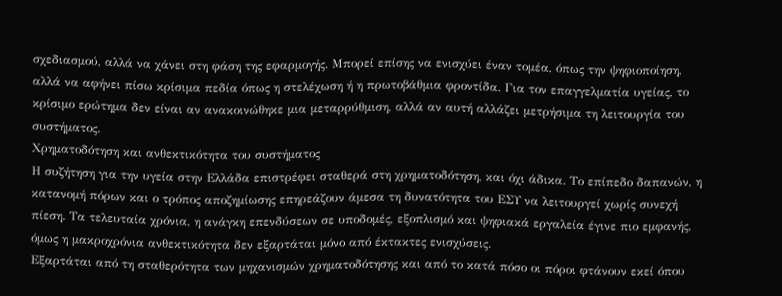σχεδιασμού, αλλά να χάνει στη φάση της εφαρμογής. Μπορεί επίσης να ενισχύει έναν τομέα, όπως την ψηφιοποίηση, αλλά να αφήνει πίσω κρίσιμα πεδία όπως η στελέχωση ή η πρωτοβάθμια φροντίδα. Για τον επαγγελματία υγείας, το κρίσιμο ερώτημα δεν είναι αν ανακοινώθηκε μια μεταρρύθμιση, αλλά αν αυτή αλλάζει μετρήσιμα τη λειτουργία του συστήματος.
Χρηματοδότηση και ανθεκτικότητα του συστήματος
Η συζήτηση για την υγεία στην Ελλάδα επιστρέφει σταθερά στη χρηματοδότηση, και όχι άδικα. Το επίπεδο δαπανών, η κατανομή πόρων και ο τρόπος αποζημίωσης επηρεάζουν άμεσα τη δυνατότητα του ΕΣΥ να λειτουργεί χωρίς συνεχή πίεση. Τα τελευταία χρόνια, η ανάγκη επενδύσεων σε υποδομές, εξοπλισμό και ψηφιακά εργαλεία έγινε πιο εμφανής, όμως η μακροχρόνια ανθεκτικότητα δεν εξαρτάται μόνο από έκτακτες ενισχύσεις.
Εξαρτάται από τη σταθερότητα των μηχανισμών χρηματοδότησης και από το κατά πόσο οι πόροι φτάνουν εκεί όπου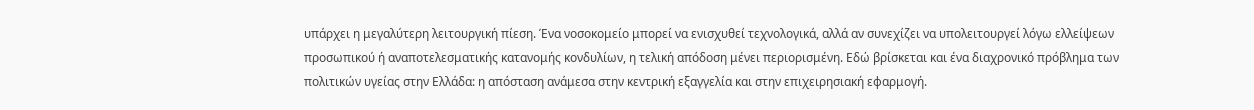υπάρχει η μεγαλύτερη λειτουργική πίεση. Ένα νοσοκομείο μπορεί να ενισχυθεί τεχνολογικά, αλλά αν συνεχίζει να υπολειτουργεί λόγω ελλείψεων προσωπικού ή αναποτελεσματικής κατανομής κονδυλίων, η τελική απόδοση μένει περιορισμένη. Εδώ βρίσκεται και ένα διαχρονικό πρόβλημα των πολιτικών υγείας στην Ελλάδα: η απόσταση ανάμεσα στην κεντρική εξαγγελία και στην επιχειρησιακή εφαρμογή.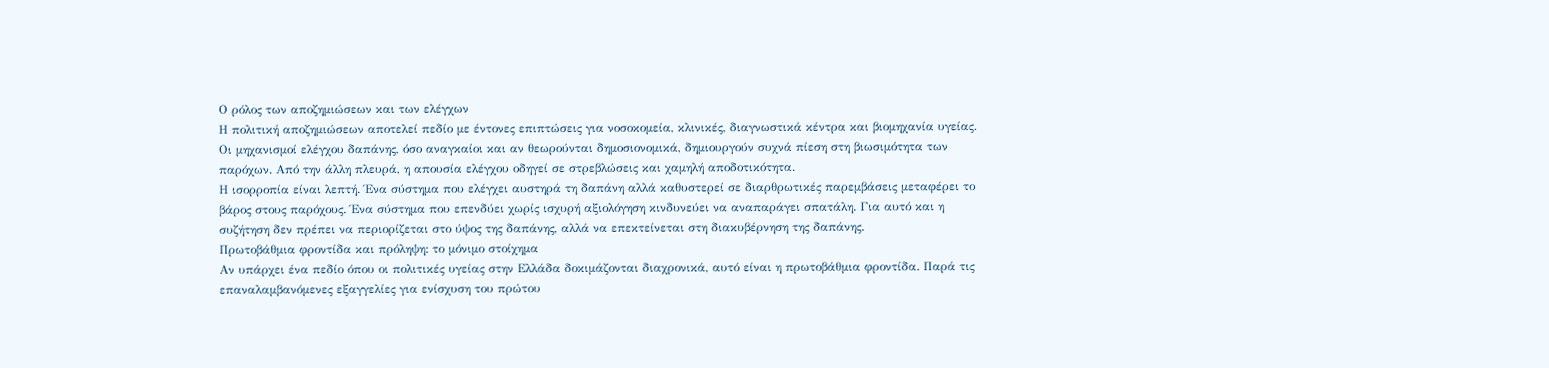Ο ρόλος των αποζημιώσεων και των ελέγχων
Η πολιτική αποζημιώσεων αποτελεί πεδίο με έντονες επιπτώσεις για νοσοκομεία, κλινικές, διαγνωστικά κέντρα και βιομηχανία υγείας. Οι μηχανισμοί ελέγχου δαπάνης, όσο αναγκαίοι και αν θεωρούνται δημοσιονομικά, δημιουργούν συχνά πίεση στη βιωσιμότητα των παρόχων. Από την άλλη πλευρά, η απουσία ελέγχου οδηγεί σε στρεβλώσεις και χαμηλή αποδοτικότητα.
Η ισορροπία είναι λεπτή. Ένα σύστημα που ελέγχει αυστηρά τη δαπάνη αλλά καθυστερεί σε διαρθρωτικές παρεμβάσεις μεταφέρει το βάρος στους παρόχους. Ένα σύστημα που επενδύει χωρίς ισχυρή αξιολόγηση κινδυνεύει να αναπαράγει σπατάλη. Για αυτό και η συζήτηση δεν πρέπει να περιορίζεται στο ύψος της δαπάνης, αλλά να επεκτείνεται στη διακυβέρνηση της δαπάνης.
Πρωτοβάθμια φροντίδα και πρόληψη: το μόνιμο στοίχημα
Αν υπάρχει ένα πεδίο όπου οι πολιτικές υγείας στην Ελλάδα δοκιμάζονται διαχρονικά, αυτό είναι η πρωτοβάθμια φροντίδα. Παρά τις επαναλαμβανόμενες εξαγγελίες για ενίσχυση του πρώτου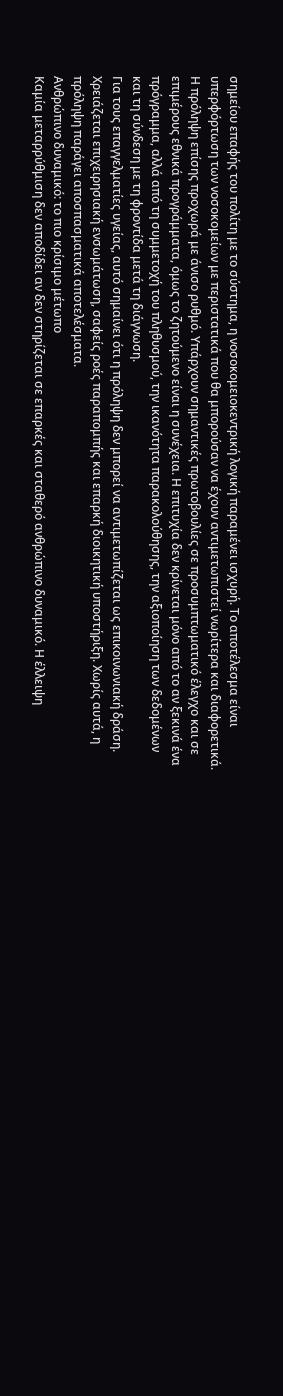σημείου επαφής του πολίτη με το σύστημα, η νοσοκομειοκεντρική λογική παραμένει ισχυρή. Το αποτέλεσμα είναι υπερφόρτωση των νοσοκομείων με περιστατικά που θα μπορούσαν να έχουν αντιμετωπιστεί νωρίτερα και διαφορετικά.
Η πρόληψη επίσης προχωρά με άνισο ρυθμό. Υπάρχουν σημαντικές πρωτοβουλίες σε προσυμπτωματικό έλεγχο και σε επιμέρους εθνικά προγράμματα, όμως το ζητούμενο είναι η συνέχεια. Η επιτυχία δεν κρίνεται μόνο από το αν ξεκινά ένα πρόγραμμα, αλλά από τη συμμετοχή του πληθυσμού, την ικανότητα παρακολούθησης, την αξιοποίηση των δεδομένων και τη σύνδεση με τη φροντίδα μετά τη διάγνωση.
Για τους επαγγελματίες υγείας, αυτό σημαίνει ότι η πρόληψη δεν μπορεί να αντιμετωπίζεται ως επικοινωνιακή δράση. Χρειάζεται επιχειρησιακή ενσωμάτωση, σαφείς ροές παραπομπής και επαρκή διοικητική υποστήριξη. Χωρίς αυτά, η πρόληψη παράγει αποσπασματικά αποτελέσματα.
Ανθρώπινο δυναμικό: το πιο κρίσιμο μέτωπο
Καμία μεταρρύθμιση δεν αποδίδει αν δεν στηρίζεται σε επαρκές και σταθερό ανθρώπινο δυναμικό. Η έλλειψη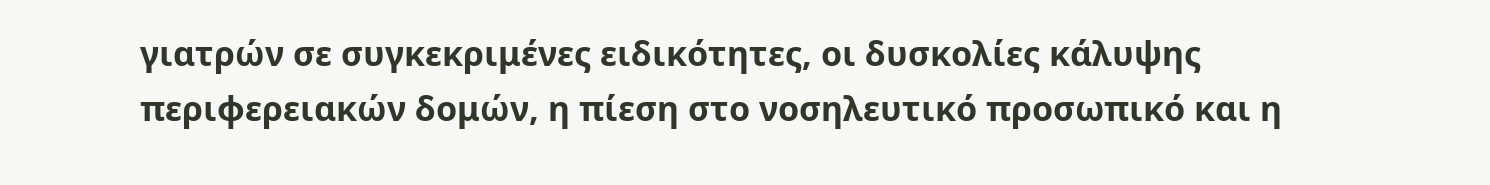γιατρών σε συγκεκριμένες ειδικότητες, οι δυσκολίες κάλυψης περιφερειακών δομών, η πίεση στο νοσηλευτικό προσωπικό και η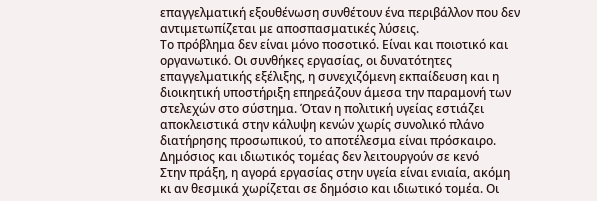επαγγελματική εξουθένωση συνθέτουν ένα περιβάλλον που δεν αντιμετωπίζεται με αποσπασματικές λύσεις.
Το πρόβλημα δεν είναι μόνο ποσοτικό. Είναι και ποιοτικό και οργανωτικό. Οι συνθήκες εργασίας, οι δυνατότητες επαγγελματικής εξέλιξης, η συνεχιζόμενη εκπαίδευση και η διοικητική υποστήριξη επηρεάζουν άμεσα την παραμονή των στελεχών στο σύστημα. Όταν η πολιτική υγείας εστιάζει αποκλειστικά στην κάλυψη κενών χωρίς συνολικό πλάνο διατήρησης προσωπικού, το αποτέλεσμα είναι πρόσκαιρο.
Δημόσιος και ιδιωτικός τομέας δεν λειτουργούν σε κενό
Στην πράξη, η αγορά εργασίας στην υγεία είναι ενιαία, ακόμη κι αν θεσμικά χωρίζεται σε δημόσιο και ιδιωτικό τομέα. Οι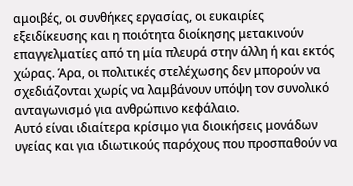αμοιβές, οι συνθήκες εργασίας, οι ευκαιρίες εξειδίκευσης και η ποιότητα διοίκησης μετακινούν επαγγελματίες από τη μία πλευρά στην άλλη ή και εκτός χώρας. Άρα, οι πολιτικές στελέχωσης δεν μπορούν να σχεδιάζονται χωρίς να λαμβάνουν υπόψη τον συνολικό ανταγωνισμό για ανθρώπινο κεφάλαιο.
Αυτό είναι ιδιαίτερα κρίσιμο για διοικήσεις μονάδων υγείας και για ιδιωτικούς παρόχους που προσπαθούν να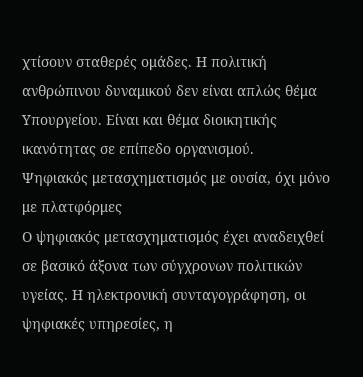χτίσουν σταθερές ομάδες. Η πολιτική ανθρώπινου δυναμικού δεν είναι απλώς θέμα Υπουργείου. Είναι και θέμα διοικητικής ικανότητας σε επίπεδο οργανισμού.
Ψηφιακός μετασχηματισμός με ουσία, όχι μόνο με πλατφόρμες
Ο ψηφιακός μετασχηματισμός έχει αναδειχθεί σε βασικό άξονα των σύγχρονων πολιτικών υγείας. Η ηλεκτρονική συνταγογράφηση, οι ψηφιακές υπηρεσίες, η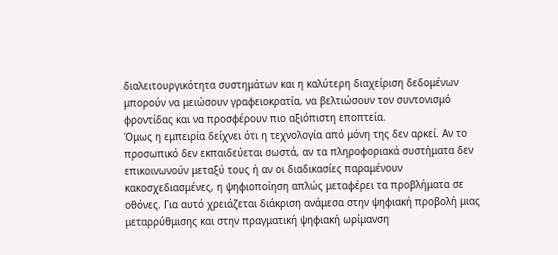διαλειτουργικότητα συστημάτων και η καλύτερη διαχείριση δεδομένων μπορούν να μειώσουν γραφειοκρατία, να βελτιώσουν τον συντονισμό φροντίδας και να προσφέρουν πιο αξιόπιστη εποπτεία.
Όμως η εμπειρία δείχνει ότι η τεχνολογία από μόνη της δεν αρκεί. Αν το προσωπικό δεν εκπαιδεύεται σωστά, αν τα πληροφοριακά συστήματα δεν επικοινωνούν μεταξύ τους ή αν οι διαδικασίες παραμένουν κακοσχεδιασμένες, η ψηφιοποίηση απλώς μεταφέρει τα προβλήματα σε οθόνες. Για αυτό χρειάζεται διάκριση ανάμεσα στην ψηφιακή προβολή μιας μεταρρύθμισης και στην πραγματική ψηφιακή ωρίμανση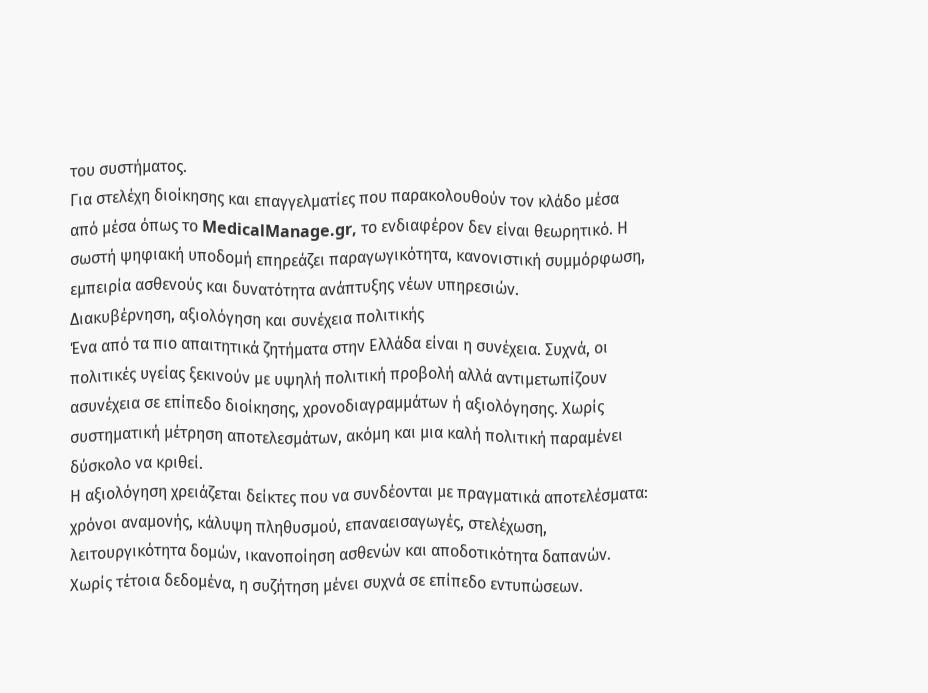του συστήματος.
Για στελέχη διοίκησης και επαγγελματίες που παρακολουθούν τον κλάδο μέσα από μέσα όπως το MedicalManage.gr, το ενδιαφέρον δεν είναι θεωρητικό. Η σωστή ψηφιακή υποδομή επηρεάζει παραγωγικότητα, κανονιστική συμμόρφωση, εμπειρία ασθενούς και δυνατότητα ανάπτυξης νέων υπηρεσιών.
Διακυβέρνηση, αξιολόγηση και συνέχεια πολιτικής
Ένα από τα πιο απαιτητικά ζητήματα στην Ελλάδα είναι η συνέχεια. Συχνά, οι πολιτικές υγείας ξεκινούν με υψηλή πολιτική προβολή αλλά αντιμετωπίζουν ασυνέχεια σε επίπεδο διοίκησης, χρονοδιαγραμμάτων ή αξιολόγησης. Χωρίς συστηματική μέτρηση αποτελεσμάτων, ακόμη και μια καλή πολιτική παραμένει δύσκολο να κριθεί.
Η αξιολόγηση χρειάζεται δείκτες που να συνδέονται με πραγματικά αποτελέσματα: χρόνοι αναμονής, κάλυψη πληθυσμού, επαναεισαγωγές, στελέχωση, λειτουργικότητα δομών, ικανοποίηση ασθενών και αποδοτικότητα δαπανών. Χωρίς τέτοια δεδομένα, η συζήτηση μένει συχνά σε επίπεδο εντυπώσεων.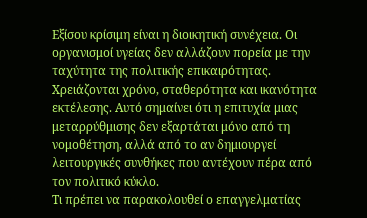Εξίσου κρίσιμη είναι η διοικητική συνέχεια. Οι οργανισμοί υγείας δεν αλλάζουν πορεία με την ταχύτητα της πολιτικής επικαιρότητας. Χρειάζονται χρόνο, σταθερότητα και ικανότητα εκτέλεσης. Αυτό σημαίνει ότι η επιτυχία μιας μεταρρύθμισης δεν εξαρτάται μόνο από τη νομοθέτηση, αλλά από το αν δημιουργεί λειτουργικές συνθήκες που αντέχουν πέρα από τον πολιτικό κύκλο.
Τι πρέπει να παρακολουθεί ο επαγγελματίας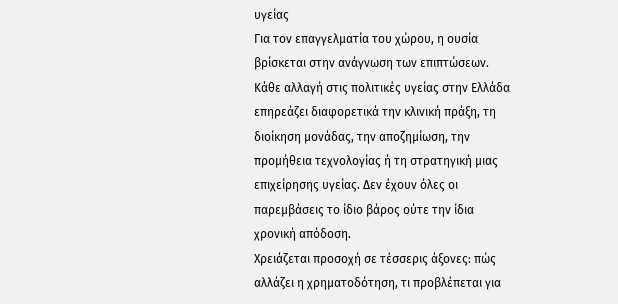υγείας
Για τον επαγγελματία του χώρου, η ουσία βρίσκεται στην ανάγνωση των επιπτώσεων. Κάθε αλλαγή στις πολιτικές υγείας στην Ελλάδα επηρεάζει διαφορετικά την κλινική πράξη, τη διοίκηση μονάδας, την αποζημίωση, την προμήθεια τεχνολογίας ή τη στρατηγική μιας επιχείρησης υγείας. Δεν έχουν όλες οι παρεμβάσεις το ίδιο βάρος ούτε την ίδια χρονική απόδοση.
Χρειάζεται προσοχή σε τέσσερις άξονες: πώς αλλάζει η χρηματοδότηση, τι προβλέπεται για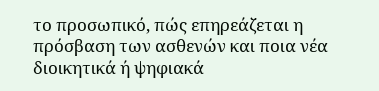το προσωπικό, πώς επηρεάζεται η πρόσβαση των ασθενών και ποια νέα διοικητικά ή ψηφιακά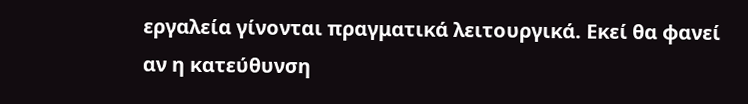εργαλεία γίνονται πραγματικά λειτουργικά. Εκεί θα φανεί αν η κατεύθυνση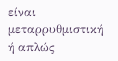είναι μεταρρυθμιστική ή απλώς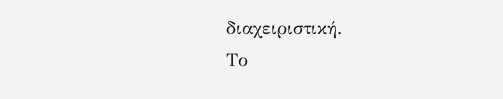διαχειριστική.
Το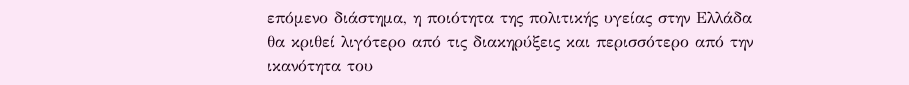επόμενο διάστημα, η ποιότητα της πολιτικής υγείας στην Ελλάδα θα κριθεί λιγότερο από τις διακηρύξεις και περισσότερο από την ικανότητα του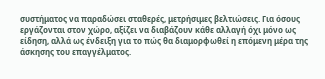συστήματος να παραδώσει σταθερές, μετρήσιμες βελτιώσεις. Για όσους εργάζονται στον χώρο, αξίζει να διαβάζουν κάθε αλλαγή όχι μόνο ως είδηση, αλλά ως ένδειξη για το πώς θα διαμορφωθεί η επόμενη μέρα της άσκησης του επαγγέλματος.